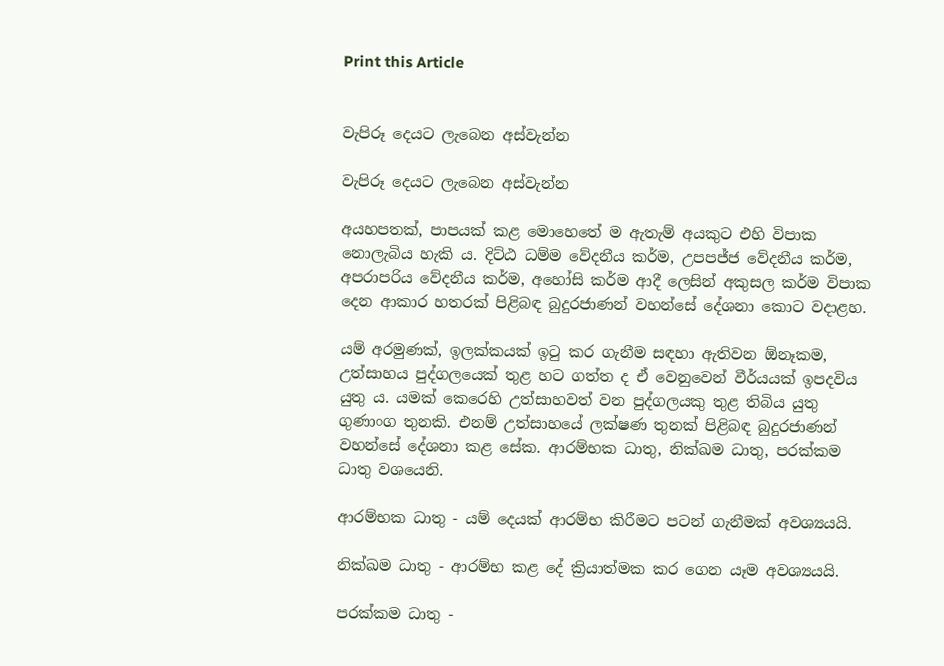Print this Article


වැපිරූ දෙයට ලැබෙන අස්වැන්න

වැපිරූ දෙයට ලැබෙන අස්වැන්න

අයහපතක්, පාපයක් කළ මොහෙතේ ම ඇතැම් අයකුට එහි විපාක නොලැබිය හැකි ය. දිට්ඨ ධම්ම වේදනීය කර්ම, උපපජ්ජ වේදනීය කර්ම, අපරාපරිය වේදනීය කර්ම, අහෝසි කර්ම ආදී ලෙසින් අකුසල කර්ම විපාක දෙන ආකාර හතරක් පිළිබඳ බුදුරජාණන් වහන්සේ දේශනා කොට වදාළහ.

යම් අරමුණක්, ඉලක්කයක් ඉටු කර ගැනීම සඳහා ඇතිවන ඕනෑකම, උත්සාහය පුද්ගලයෙක් තුළ හට ගත්ත ද ඒ වෙනුවෙන් වීර්යයක් ඉපදවිය යුතු ය. යමක් කෙරෙහි උත්සාහවත් වන පුද්ගලයකු තුළ තිබිය යුතු ගුණාංග තුනකි. එනම් උත්සාහයේ ලක්ෂණ තුනක් පිළිබඳ බුදුරජාණන් වහන්සේ දේශනා කළ සේක. ආරම්භක ධාතු, නික්ඛම ධාතු, පරක්කම ධාතු වශයෙනි.

ආරම්භක ධාතු - යම් දෙයක් ආරම්භ කිරීමට පටන් ගැනීමක් අවශ්‍යයයි.

නික්ඛම ධාතු - ආරම්භ කළ දේ ක්‍රියාත්මක කර ගෙන යෑම අවශ්‍යයයි.

පරක්කම ධාතු -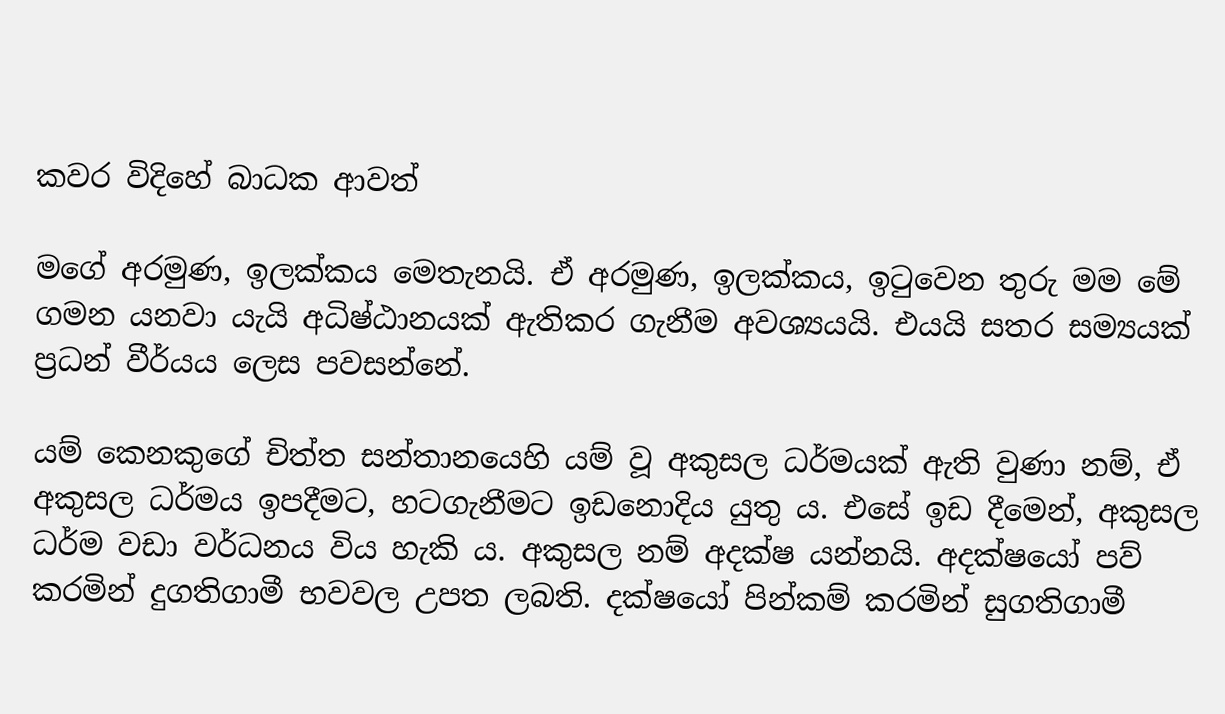කවර විදිහේ බාධක ආවත්

මගේ අරමුණ, ඉලක්කය මෙතැනයි. ඒ අරමුණ, ඉලක්කය, ඉටුවෙන තුරු මම මේ ගමන යනවා යැයි අධිෂ්ඨානයක් ඇතිකර ගැනීම අවශ්‍යයයි. එයයි සතර සම්‍යයක් ප්‍රධන් වීර්යය ලෙස පවසන්නේ.

යම් කෙනකුගේ චිත්ත සන්තානයෙහි යම් වූ අකුසල ධර්මයක් ඇති වුණා නම්, ඒ අකුසල ධර්මය ඉපදීමට, හටගැනීමට ඉඩනොදිය යුතු ය. එසේ ඉඩ දීමෙන්, අකුසල ධර්ම වඩා වර්ධනය විය හැකි ය. අකුසල නම් අදක්ෂ යන්නයි. අදක්ෂයෝ පව් කරමින් දුගතිගාමී භවවල උපත ලබති. දක්ෂයෝ පින්කම් කරමින් සුගතිගාමී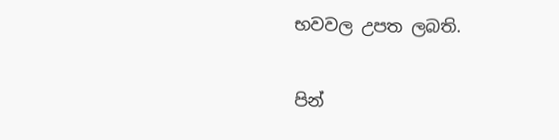භවවල උපත ලබති.

පින්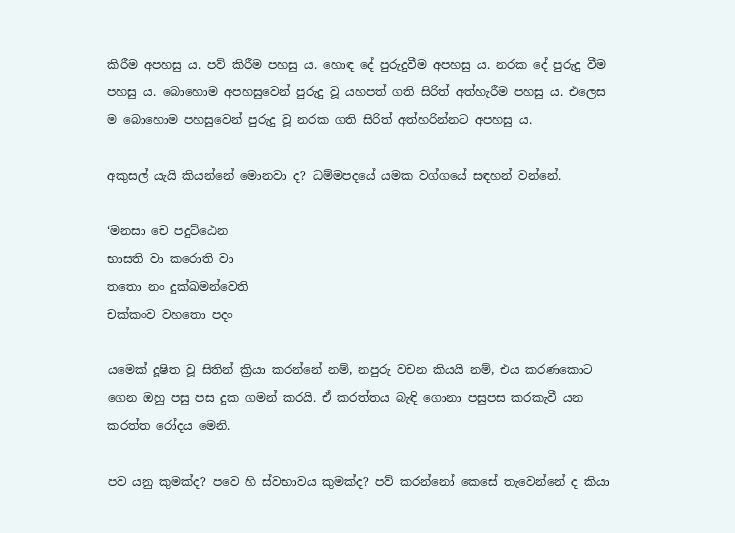කිරීම අපහසු ය. පව් කිරීම පහසු ය. හොඳ දේ පුරුදුවීම අපහසු ය. නරක දේ පුරුදු වීම පහසු ය. බොහොම අපහසුවෙන් පුරුදු වූ යහපත් ගති සිරිත් අත්හැරීම පහසු ය. එලෙස ම බොහොම පහසුවෙන් පුරුදු වූ නරක ගති සිරිත් අත්හරින්නට අපහසු ය.

අකුසල් යැයි කියන්නේ මොනවා ද? ධම්මපදයේ යමක වග්ගයේ සඳහන් වන්නේ.

‘මනසා චෙ පදුට්ඨෙන
භාසති වා කරොති වා
තතො නං දුක්ඛමන්වෙති
චක්කංව වහතො පදං

යමෙක් දූෂිත වූ සිතින් ක්‍රියා කරන්නේ නම්, නපුරු වචන කියයි නම්, එය කරණකොට ගෙන ඔහු පසු පස දුක ගමන් කරයි. ඒ කරත්තය බැඳි ගොනා පසුපස කරකැවී යන කරත්ත රෝදය මෙනි.

පව යනු කුමක්ද? පවෙ හි ස්වභාවය කුමක්ද? පව් කරන්නෝ කෙසේ තැවෙන්නේ ද කියා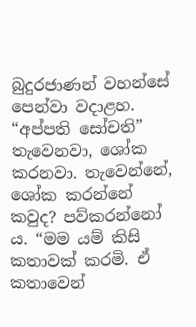බුදුරජාණන් වහන්සේ පෙන්වා වදාළහ. “අප්පති සෝචති” තැවෙනවා, ශෝක කරනවා. තැවෙන්නේ, ශෝක කරන්නේ කවුද? පව්කරන්නෝ ය. “මම යම් කිසි කතාවක් කරමි. ඒ කතාවෙන්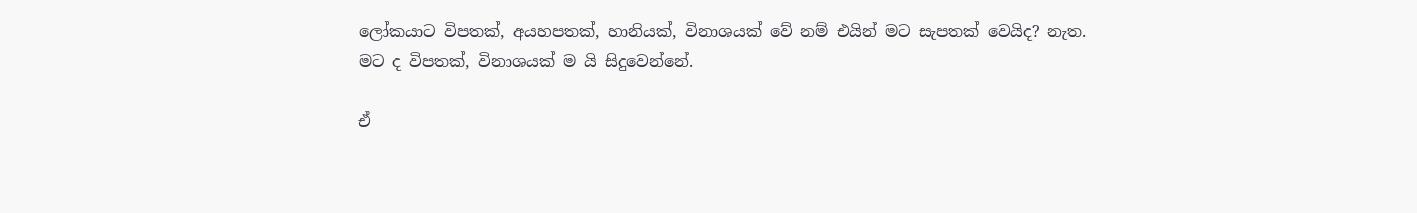ලෝකයාට විපතක්, අයහපතක්, හානියක්, විනාශයක් වේ නම් එයින් මට සැපතක් වෙයිද? නැත. මට ද විපතක්, විනාශයක් ම යි සිදුවෙන්නේ.

ඒ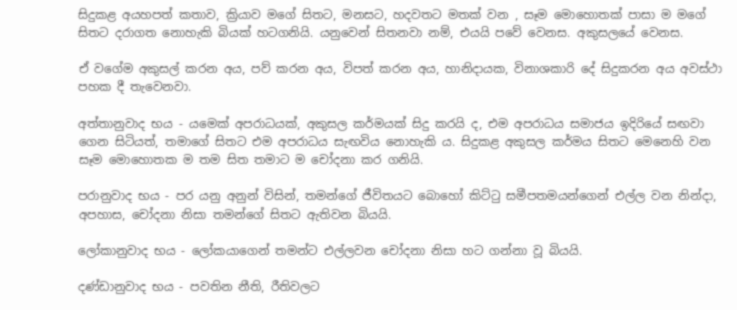සිදුකළ අයහපත් කතාව, ක්‍රියාව මගේ සිතට, මනසට, හදවතට මතක් වන , සෑම මොහොතක් පාසා ම මගේ සිතට දරාගත නොහැකි බියක් හටගනියි. යනුවෙන් සිතනවා නම්, එයයි පවේ වෙනස. අකුසලයේ වෙනස.

ඒ වගේම අකුසල් කරන අය, පව් කරන අය, විපත් කරන අය, හානිදායක, විනාශකාරි දේ සිදුකරන අය අවස්ථා පහක දී තැවෙනවා.

අත්තානුවාද භය - යමෙක් අපරාධයක්, අකුසල කර්මයක් සිදු කරයි ද, එම අපරාධය සමාජය ඉදිරියේ සඟවා ගෙන සිටියත්, තමාගේ සිතට එම අපරාධය සැඟවිය නොහැකි ය. සිදුකළ අකුසල කර්මය සිතට මෙනෙහි වන සෑම මොහොතක ම තම සිත තමාට ම චෝදනා කර ගනියි.

පරානුවාද භය - පර යනු අනුන් විසින්, තමන්ගේ ජීවිතයට බොහෝ කිට්ටු සමීපතමයන්ගෙන් එල්ල වන නින්දා, අපහාස, චෝදනා නිසා තමන්ගේ සිතට ඇතිවන බියයි.

ලෝකානුවාද භය - ලෝකයාගෙන් තමන්ට එල්ලවන චෝදනා නිසා හට ගන්නා වූ බියයි.

දණ්ඩානුවාද භය - පවතින නීති, රීතිවලට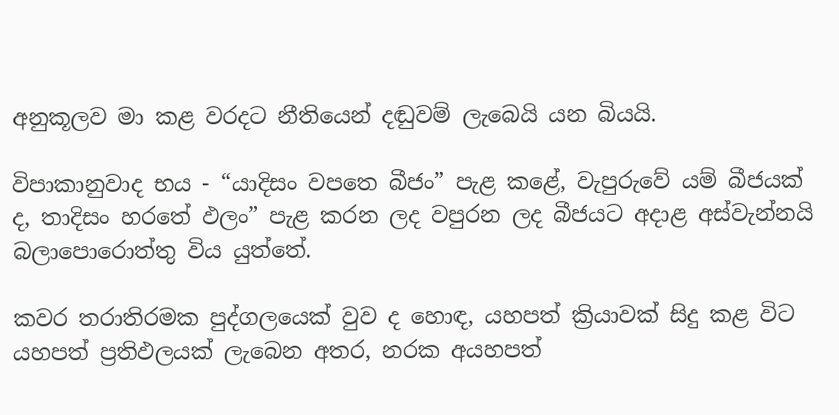අනුකූලව මා කළ වරදට නීතියෙන් දඬුවම් ලැබෙයි යන බියයි.

විපාකානුවාද භය - “යාදිසං වපතෙ බීජං” පැළ කළේ, වැපුරුවේ යම් බීජයක් ද, තාදිසං හරතේ ඵලං” පැළ කරන ලද වපුරන ලද බීජයට අදාළ අස්වැන්නයි බලාපොරොත්තු විය යුත්තේ.

කවර තරාතිරමක පුද්ගලයෙක් වුව ද හොඳ, යහපත් ක්‍රියාවක් සිදු කළ විට යහපත් ප්‍රතිඵලයක් ලැබෙන අතර, නරක අයහපත්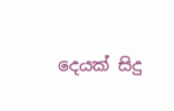දෙයක් සිදු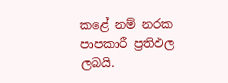කළේ නම් නරක පාපකාරී ප්‍රතිඵල ලබයි.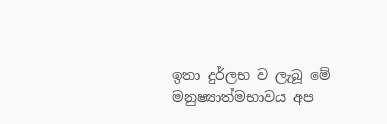ඉතා දුර්ලභ ව ලැබූ මේ මනුෂ්‍යාත්මභාවය අප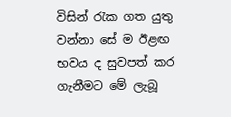විසින් රැක ගත යුතු වන්නා සේ ම ඊළඟ භවය ද සුවපත් කර ගැනීමට මේ ලැබූ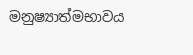මනුෂ්‍යාත්මභාවය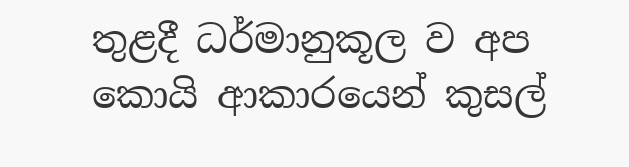තුළදී ධර්මානුකූල ව අප කොයි ආකාරයෙන් කුසල්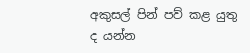අකුසල් පින් පව් කළ යුතු ද යන්න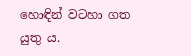හොඳින් වටහා ගත යුතු ය.